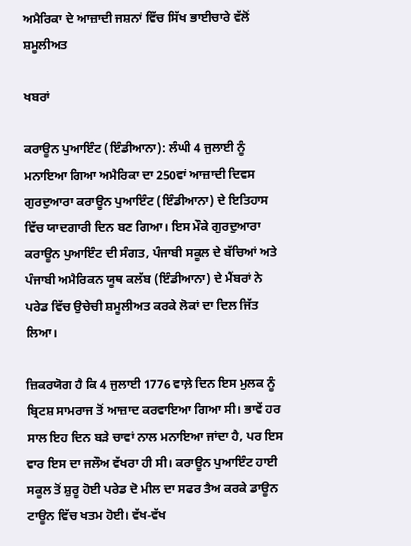ਅਮੈਰਿਕਾ ਦੇ ਆਜ਼ਾਦੀ ਜਸ਼ਨਾਂ ਵਿੱਚ ਸਿੱਖ ਭਾਈਚਾਰੇ ਵੱਲੋਂ ਸ਼ਮੂਲੀਅਤ

ਖਬਰਾਂ

ਕਰਾਊਨ ਪੁਆਇੰਟ (ਇੰਡੀਆਨਾ): ਲੰਘੀ 4 ਜੁਲਾਈ ਨੂੰ ਮਨਾਇਆ ਗਿਆ ਅਮੈਰਿਕਾ ਦਾ 250ਵਾਂ ਆਜ਼ਾਦੀ ਦਿਵਸ ਗੁਰਦੁਆਰਾ ਕਰਾਊਨ ਪੁਆਇੰਟ (ਇੰਡੀਆਨਾ) ਦੇ ਇਤਿਹਾਸ ਵਿੱਚ ਯਾਦਗਾਰੀ ਦਿਨ ਬਣ ਗਿਆ। ਇਸ ਮੌਕੇ ਗੁਰਦੁਆਰਾ ਕਰਾਊਨ ਪੁਆਇੰਟ ਦੀ ਸੰਗਤ, ਪੰਜਾਬੀ ਸਕੂਲ ਦੇ ਬੱਚਿਆਂ ਅਤੇ ਪੰਜਾਬੀ ਅਮੈਰਿਕਨ ਯੂਥ ਕਲੱਬ (ਇੰਡੀਆਨਾ) ਦੇ ਮੈਂਬਰਾਂ ਨੇ ਪਰੇਡ ਵਿੱਚ ਉਚੇਚੀ ਸ਼ਮੂਲੀਅਤ ਕਰਕੇ ਲੋਕਾਂ ਦਾ ਦਿਲ ਜਿੱਤ ਲਿਆ।

ਜ਼ਿਕਰਯੋਗ ਹੈ ਕਿ 4 ਜੁਲਾਈ 1776 ਵਾਲ਼ੇ ਦਿਨ ਇਸ ਮੁਲਕ ਨੂੰ ਬ੍ਰਿਟਸ਼ ਸਾਮਰਾਜ ਤੋਂ ਆਜ਼ਾਦ ਕਰਵਾਇਆ ਗਿਆ ਸੀ। ਭਾਵੇਂ ਹਰ ਸਾਲ ਇਹ ਦਿਨ ਬੜੇ ਚਾਵਾਂ ਨਾਲ ਮਨਾਇਆ ਜਾਂਦਾ ਹੈ, ਪਰ ਇਸ ਵਾਰ ਇਸ ਦਾ ਜਲੌਅ ਵੱਖਰਾ ਹੀ ਸੀ। ਕਰਾਊਨ ਪੁਆਇੰਟ ਹਾਈ ਸਕੂਲ ਤੋਂ ਸ਼ੁਰੂ ਹੋਈ ਪਰੇਡ ਦੋ ਮੀਲ ਦਾ ਸਫਰ ਤੈਅ ਕਰਕੇ ਡਾਊਨ ਟਾਊਨ ਵਿੱਚ ਖਤਮ ਹੋਈ। ਵੱਖ-ਵੱਖ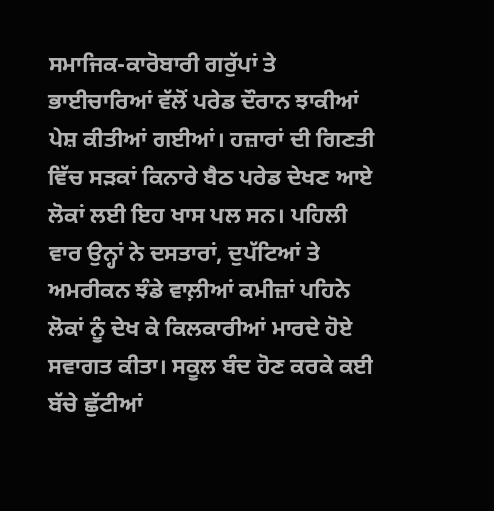ਸਮਾਜਿਕ-ਕਾਰੋਬਾਰੀ ਗਰੁੱਪਾਂ ਤੇ ਭਾਈਚਾਰਿਆਂ ਵੱਲੋਂ ਪਰੇਡ ਦੌਰਾਨ ਝਾਕੀਆਂ ਪੇਸ਼ ਕੀਤੀਆਂ ਗਈਆਂ। ਹਜ਼ਾਰਾਂ ਦੀ ਗਿਣਤੀ ਵਿੱਚ ਸੜਕਾਂ ਕਿਨਾਰੇ ਬੈਠ ਪਰੇਡ ਦੇਖਣ ਆਏ ਲੋਕਾਂ ਲਈ ਇਹ ਖਾਸ ਪਲ ਸਨ। ਪਹਿਲੀ ਵਾਰ ਉਨ੍ਹਾਂ ਨੇ ਦਸਤਾਰਾਂ, ਦੁਪੱਟਿਆਂ ਤੇ ਅਮਰੀਕਨ ਝੰਡੇ ਵਾਲ਼ੀਆਂ ਕਮੀਜ਼ਾਂ ਪਹਿਨੇ ਲੋਕਾਂ ਨੂੰ ਦੇਖ ਕੇ ਕਿਲਕਾਰੀਆਂ ਮਾਰਦੇ ਹੋਏ ਸਵਾਗਤ ਕੀਤਾ। ਸਕੂਲ ਬੰਦ ਹੋਣ ਕਰਕੇ ਕਈ ਬੱਚੇ ਛੁੱਟੀਆਂ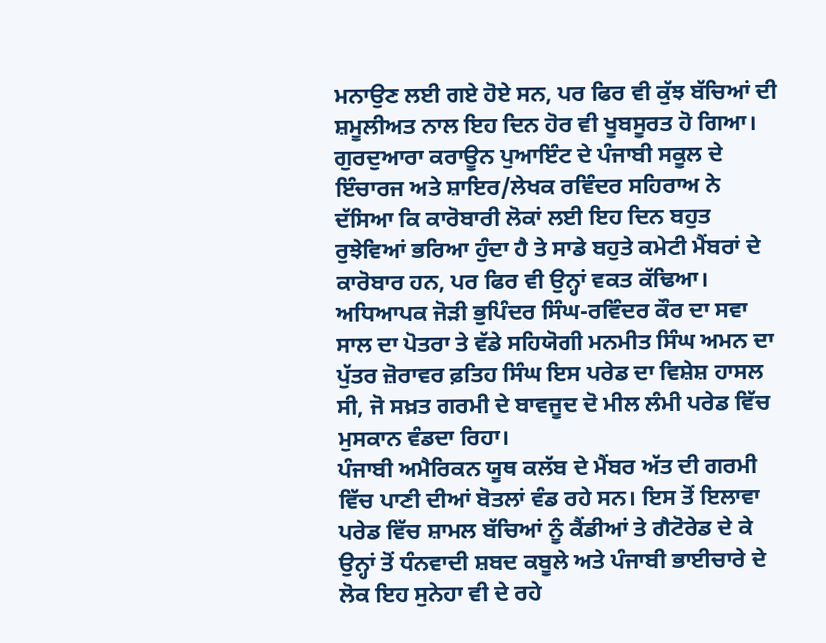ਮਨਾਉਣ ਲਈ ਗਏ ਹੋਏ ਸਨ, ਪਰ ਫਿਰ ਵੀ ਕੁੱਝ ਬੱਚਿਆਂ ਦੀ ਸ਼ਮੂਲੀਅਤ ਨਾਲ ਇਹ ਦਿਨ ਹੋਰ ਵੀ ਖੂਬਸੂਰਤ ਹੋ ਗਿਆ।
ਗੁਰਦੁਆਰਾ ਕਰਾਊਨ ਪੁਆਇੰਟ ਦੇ ਪੰਜਾਬੀ ਸਕੂਲ ਦੇ ਇੰਚਾਰਜ ਅਤੇ ਸ਼ਾਇਰ/ਲੇਖਕ ਰਵਿੰਦਰ ਸਹਿਰਾਅ ਨੇ ਦੱਸਿਆ ਕਿ ਕਾਰੋਬਾਰੀ ਲੋਕਾਂ ਲਈ ਇਹ ਦਿਨ ਬਹੁਤ ਰੁਝੇਵਿਆਂ ਭਰਿਆ ਹੁੰਦਾ ਹੈ ਤੇ ਸਾਡੇ ਬਹੁਤੇ ਕਮੇਟੀ ਮੈਂਬਰਾਂ ਦੇ ਕਾਰੋਬਾਰ ਹਨ, ਪਰ ਫਿਰ ਵੀ ਉਨ੍ਹਾਂ ਵਕਤ ਕੱਢਿਆ। ਅਧਿਆਪਕ ਜੋੜੀ ਭੁਪਿੰਦਰ ਸਿੰਘ-ਰਵਿੰਦਰ ਕੌਰ ਦਾ ਸਵਾ ਸਾਲ ਦਾ ਪੋਤਰਾ ਤੇ ਵੱਡੇ ਸਹਿਯੋਗੀ ਮਨਮੀਤ ਸਿੰਘ ਅਮਨ ਦਾ ਪੁੱਤਰ ਜ਼ੋਰਾਵਰ ਫ਼ਤਿਹ ਸਿੰਘ ਇਸ ਪਰੇਡ ਦਾ ਵਿਸ਼ੇਸ਼ ਹਾਸਲ ਸੀ, ਜੋ ਸਖ਼ਤ ਗਰਮੀ ਦੇ ਬਾਵਜੂਦ ਦੋ ਮੀਲ ਲੰਮੀ ਪਰੇਡ ਵਿੱਚ ਮੁਸਕਾਨ ਵੰਡਦਾ ਰਿਹਾ।
ਪੰਜਾਬੀ ਅਮੈਰਿਕਨ ਯੂਥ ਕਲੱਬ ਦੇ ਮੈਂਬਰ ਅੱਤ ਦੀ ਗਰਮੀ ਵਿੱਚ ਪਾਣੀ ਦੀਆਂ ਬੋਤਲਾਂ ਵੰਡ ਰਹੇ ਸਨ। ਇਸ ਤੋਂ ਇਲਾਵਾ ਪਰੇਡ ਵਿੱਚ ਸ਼ਾਮਲ ਬੱਚਿਆਂ ਨੂੰ ਕੈਂਡੀਆਂ ਤੇ ਗੈਟੋਰੇਡ ਦੇ ਕੇ ਉਨ੍ਹਾਂ ਤੋਂ ਧੰਨਵਾਦੀ ਸ਼ਬਦ ਕਬੂਲੇ ਅਤੇ ਪੰਜਾਬੀ ਭਾਈਚਾਰੇ ਦੇ ਲੋਕ ਇਹ ਸੁਨੇਹਾ ਵੀ ਦੇ ਰਹੇ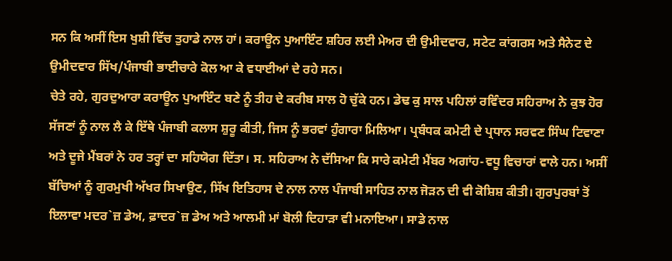ਸਨ ਕਿ ਅਸੀਂ ਇਸ ਖੁਸ਼ੀ ਵਿੱਚ ਤੁਹਾਡੇ ਨਾਲ ਹਾਂ। ਕਰਾਊਨ ਪੁਆਇੰਟ ਸ਼ਹਿਰ ਲਈ ਮੇਅਰ ਦੀ ਉਮੀਦਵਾਰ, ਸਟੇਟ ਕਾਂਗਰਸ ਅਤੇ ਸੈਨੇਟ ਦੇ ਉਮੀਦਵਾਰ ਸਿੱਖ/ਪੰਜਾਬੀ ਭਾਈਚਾਰੇ ਕੋਲ ਆ ਕੇ ਵਧਾਈਆਂ ਦੇ ਰਹੇ ਸਨ।
ਚੇਤੇ ਰਹੇ, ਗੁਰਦੁਆਰਾ ਕਰਾਊਨ ਪੁਆਇੰਟ ਬਣੇ ਨੂੰ ਤੀਹ ਦੇ ਕਰੀਬ ਸਾਲ ਹੋ ਚੁੱਕੇ ਹਨ। ਡੇਢ ਕੁ ਸਾਲ ਪਹਿਲਾਂ ਰਵਿੰਦਰ ਸਹਿਰਾਅ ਨੇ ਕੁਝ ਹੋਰ ਸੱਜਣਾਂ ਨੂੰ ਨਾਲ ਲੈ ਕੇ ਇੱਥੇ ਪੰਜਾਬੀ ਕਲਾਸ ਸ਼ੁਰੂ ਕੀਤੀ, ਜਿਸ ਨੂੰ ਭਰਵਾਂ ਹੁੰਗਾਰਾ ਮਿਲਿਆ। ਪ੍ਰਬੰਧਕ ਕਮੇਟੀ ਦੇ ਪ੍ਰਧਾਨ ਸਰਵਣ ਸਿੰਘ ਟਿਵਾਣਾ ਅਤੇ ਦੂਜੇ ਮੈਂਬਰਾਂ ਨੇ ਹਰ ਤਰ੍ਹਾਂ ਦਾ ਸਹਿਯੋਗ ਦਿੱਤਾ। ਸ. ਸਹਿਰਾਅ ਨੇ ਦੱਸਿਆ ਕਿ ਸਾਰੇ ਕਮੇਟੀ ਮੈਂਬਰ ਅਗਾਂਹ-ਵਧੂ ਵਿਚਾਰਾਂ ਵਾਲੇ ਹਨ। ਅਸੀਂ ਬੱਚਿਆਂ ਨੂੰ ਗੁਰਮੁਖੀ ਅੱਖਰ ਸਿਖਾਉਣ, ਸਿੱਖ ਇਤਿਹਾਸ ਦੇ ਨਾਲ ਨਾਲ ਪੰਜਾਬੀ ਸਾਹਿਤ ਨਾਲ ਜੋੜਨ ਦੀ ਵੀ ਕੋਸ਼ਿਸ਼ ਕੀਤੀ। ਗੁਰਪੁਰਬਾਂ ਤੋਂ ਇਲਾਵਾ ਮਦਰ`ਜ਼ ਡੇਅ, ਫ਼ਾਦਰ`ਜ਼ ਡੇਅ ਅਤੇ ਆਲਮੀ ਮਾਂ ਬੋਲੀ ਦਿਹਾੜਾ ਵੀ ਮਨਾਇਆ। ਸਾਡੇ ਨਾਲ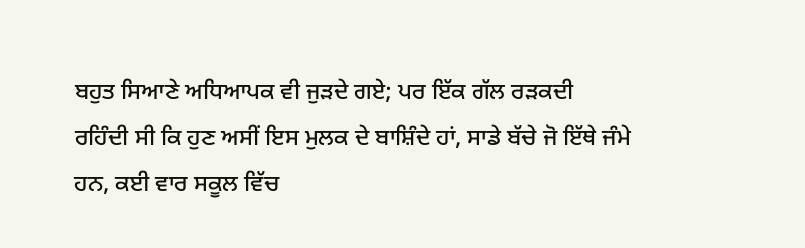ਬਹੁਤ ਸਿਆਣੇ ਅਧਿਆਪਕ ਵੀ ਜੁੜਦੇ ਗਏ; ਪਰ ਇੱਕ ਗੱਲ ਰੜਕਦੀ ਰਹਿੰਦੀ ਸੀ ਕਿ ਹੁਣ ਅਸੀਂ ਇਸ ਮੁਲਕ ਦੇ ਬਾਸ਼ਿੰਦੇ ਹਾਂ, ਸਾਡੇ ਬੱਚੇ ਜੋ ਇੱਥੇ ਜੰਮੇ ਹਨ, ਕਈ ਵਾਰ ਸਕੂਲ ਵਿੱਚ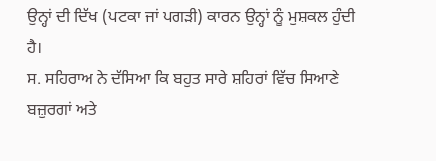ਉਨ੍ਹਾਂ ਦੀ ਦਿੱਖ (ਪਟਕਾ ਜਾਂ ਪਗੜੀ) ਕਾਰਨ ਉਨ੍ਹਾਂ ਨੂੰ ਮੁਸ਼ਕਲ ਹੁੰਦੀ ਹੈ।
ਸ. ਸਹਿਰਾਅ ਨੇ ਦੱਸਿਆ ਕਿ ਬਹੁਤ ਸਾਰੇ ਸ਼ਹਿਰਾਂ ਵਿੱਚ ਸਿਆਣੇ ਬਜ਼ੁਰਗਾਂ ਅਤੇ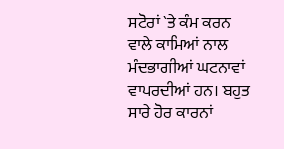ਸਟੋਰਾਂ `ਤੇ ਕੰਮ ਕਰਨ ਵਾਲੇ ਕਾਮਿਆਂ ਨਾਲ ਮੰਦਭਾਗੀਆਂ ਘਟਨਾਵਾਂ ਵਾਪਰਦੀਆਂ ਹਨ। ਬਹੁਤ ਸਾਰੇ ਹੋਰ ਕਾਰਨਾਂ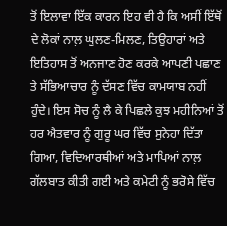ਤੋਂ ਇਲਾਵਾ ਇੱਕ ਕਾਰਨ ਇਹ ਵੀ ਹੈ ਕਿ ਅਸੀਂ ਇੱਥੋਂ ਦੇ ਲੋਕਾਂ ਨਾਲ਼ ਘੁਲਣ-ਮਿਲਣ, ਤਿਉਹਾਰਾਂ ਅਤੇ ਇਤਿਹਾਸ ਤੋਂ ਅਨਜਾਣ ਹੋਣ ਕਰਕੇ ਆਪਣੀ ਪਛਾਣ ਤੇ ਸੱਭਿਆਚਾਰ ਨੂੰ ਦੱਸਣ ਵਿੱਚ ਕਾਮਯਾਬ ਨਹੀਂ ਹੁੰਦੇ। ਇਸ ਸੋਚ ਨੂੰ ਲੈ ਕੇ ਪਿਛਲੇ ਕੁਝ ਮਹੀਨਿਆਂ ਤੋਂ ਹਰ ਐਤਵਾਰ ਨੂੰ ਗੁਰੂ ਘਰ ਵਿੱਚ ਸੁਨੇਹਾ ਦਿੱਤਾ ਗਿਆ, ਵਿਦਿਆਰਥੀਆਂ ਅਤੇ ਮਾਪਿਆਂ ਨਾਲ਼ ਗੱਲਬਾਤ ਕੀਤੀ ਗਈ ਅਤੇ ਕਮੇਟੀ ਨੂੰ ਭਰੋਸੇ ਵਿੱਚ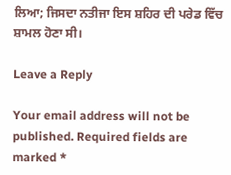ਲਿਆ; ਜਿਸਦਾ ਨਤੀਜਾ ਇਸ ਸ਼ਹਿਰ ਦੀ ਪਰੇਡ ਵਿੱਚ ਸ਼ਾਮਲ ਹੋਣਾ ਸੀ।

Leave a Reply

Your email address will not be published. Required fields are marked *